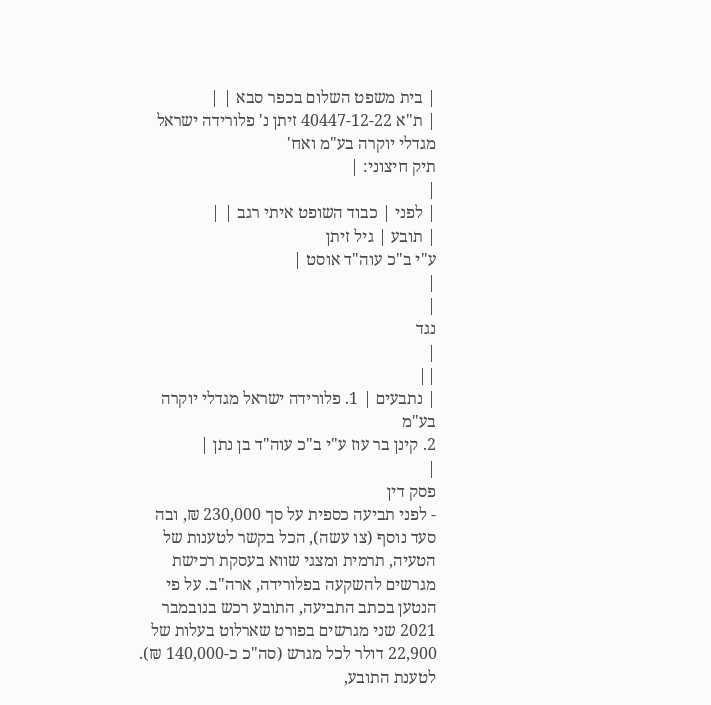| בית משפט השלום בכפר סבא | |
| ת"א 40447-12-22 זיתן נ' פלורידה ישראל מגדלי יוקרה בע"מ ואח'
תיק חיצוני: |
|
| לפני | כבוד השופט איתי רגב | |
| תובע | גיל זיתן
ע"י ב"כ עוה"ד אוסט |
|
|
נגד
|
||
| נתבעים | 1. פלורידה ישראל מגדלי יוקרה בע"מ
2. קינן בר עוז ע"י ב"כ עוה"ד בן נתן |
|
פסק דין
- לפני תביעה כספית על סך 230,000 ₪, ובה סעד נוסף (צו עשה), הכל בקשר לטענות של הטעיה, תרמית ומצגי שווא בעסקת רכישת מגרשים להשקעה בפלורידה, ארה"ב. על פי הנטען בכתב התביעה, התובע רכש בנובמבר 2021 שני מגרשים בפורט שארלוט בעלות של 22,900 דולר לכל מגרש (סה"כ כ-140,000 ₪). לטענת התובע,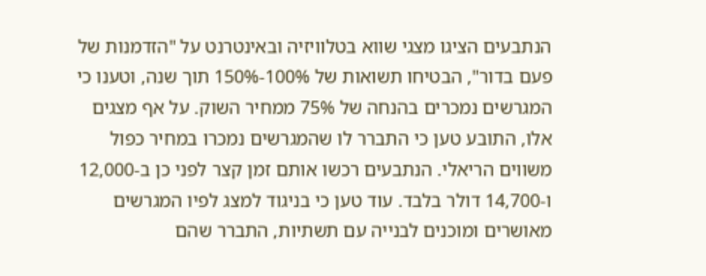הנתבעים הציגו מצגי שווא בטלוויזיה ובאינטרנט על "הזדמנות של פעם בדור", הבטיחו תשואות של 100%-150% תוך שנה, וטענו כי המגרשים נמכרים בהנחה של 75% ממחיר השוק. על אף מצגים אלו, התובע טען כי התברר לו שהמגרשים נמכרו במחיר כפול משווים הריאלי. הנתבעים רכשו אותם זמן קצר לפני כן ב-12,000 ו-14,700 דולר בלבד. עוד טען כי בניגוד למצג לפיו המגרשים מאושרים ומוכנים לבנייה עם תשתיות, התברר שהם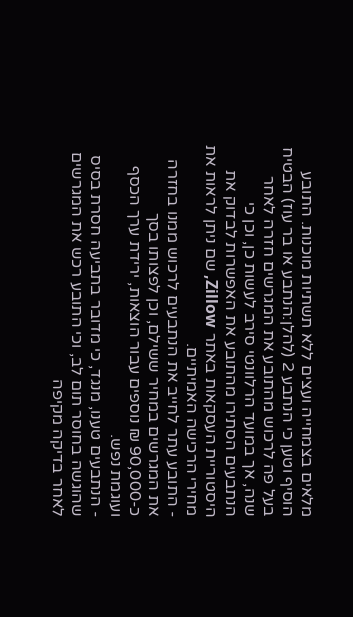מלאים בצמחייה ועצים ללא תשתיות מוכנות. התובע הוסיף וטען כי הנתבע 2 (להלן:הנתבע או בר עוז) הבטיח בעל פה לרכוש מהתובע את המגרשים חזרה לאחר שנה, אך במועד הרלוונטי סירב לעשות כן, וכן כי הנתבעים הסתירו מהתובע את האפשרות לבדוק את היסטוריית העסקאות באתר Zillow, שם ניתן לראות את מחירי הרכישה האמיתיים.
- התובע עתר לחייב את הנתבעים לרכוש ממנו בחזרה את המגרשים במחיר ששילם, וכן לפצותו בסך כ-90,000 ₪ נוספים עבור הוצאות, ירידת ערך הכסף ועוגמת נפש.
- הנתבעים טענו, מנגד, כי מדובר בתביעה חסרת בסיס שהוגשה בחוסר תום לב, וכי התובע רכש את המגרשים לאחר בדיקה מקיפה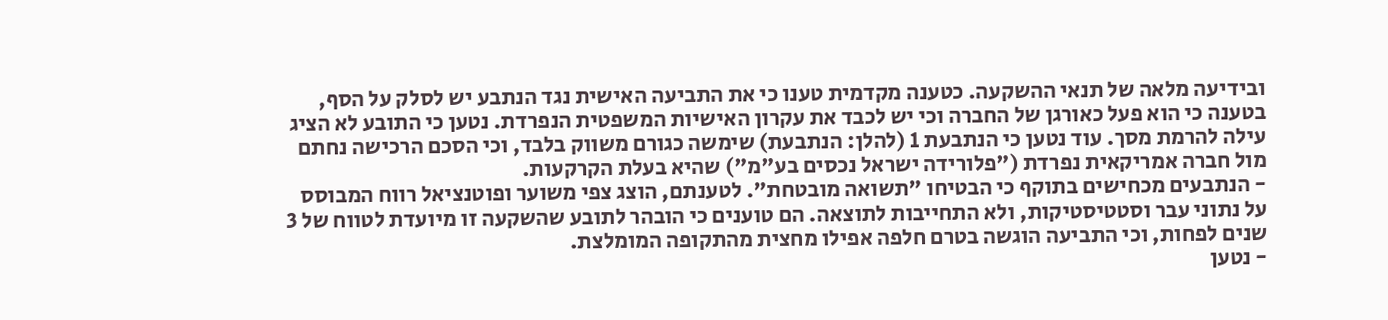ובידיעה מלאה של תנאי ההשקעה. כטענה מקדמית טענו כי את התביעה האישית נגד הנתבע יש לסלק על הסף, בטענה כי הוא פעל כאורגן של החברה וכי יש לכבד את עקרון האישיות המשפטית הנפרדת. נטען כי התובע לא הציג עילה להרמת מסך. עוד נטען כי הנתבעת 1 (להלן: הנתבעת) שימשה כגורם משווק בלבד, וכי הסכם הרכישה נחתם מול חברה אמריקאית נפרדת ("פלורידה ישראל נכסים בע"מ") שהיא בעלת הקרקעות.
- הנתבעים מכחישים בתוקף כי הבטיחו "תשואה מובטחת". לטענתם, הוצג צפי משוער ופוטנציאל רווח המבוסס על נתוני עבר וסטטיסטיקות, ולא התחייבות לתוצאה. הם טוענים כי הובהר לתובע שהשקעה זו מיועדת לטווח של 3 שנים לפחות, וכי התביעה הוגשה בטרם חלפה אפילו מחצית מהתקופה המומלצת.
- נטען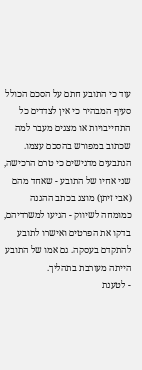עוד כי התובע חתם על הסכם הכולל סעיף המבהיר כי אין לצדדים כל התחייבויות או מצגים מעבר למה שכתוב במפורש בהסכם עצמו. הנתבעים מדגישים כי טרם הרכישה, שני אחיו של התובע - שאחד מהם (אבי זיתן) מוצג בכתב ההגנה כמומחה לשיווק - הגיעו למשרדיהם, בדקו את הפרטים ואישרו לתובע להתקדם בעסקה. גם אמו של התובע הייתה מעורבת בתהליך.
- לטענת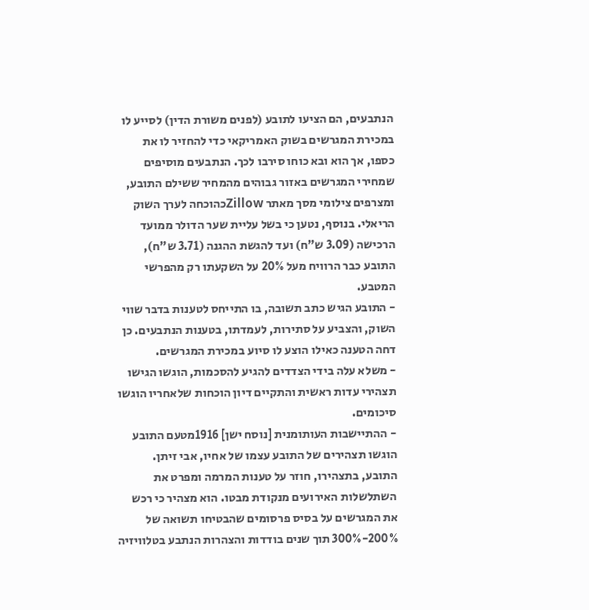הנתבעים, הם הציעו לתובע (לפנים משורת הדין) לסייע לו במכירת המגרשים בשוק האמריקאי כדי להחזיר לו את כספו, אך הוא ובא כוחו סירבו לכך. הנתבעים מוסיפים שמחירי המגרשים באזור גבוהים מהמחיר ששילם התובע, ומצרפים צילומי מסך מאתר Zillowכהוכחה לערך השוק הריאלי. בנוסף, נטען כי בשל עליית שער הדולר ממועד הרכישה (3.09 ש"ח) ועד להגשת ההגנה (3.71 ש"ח), התובע כבר הרוויח מעל 20% על השקעתו רק מהפרשי המטבע.
- התובע הגיש כתב תשובה, בו התייחס לטענות בדבר שווי השוק, והצביע על סתירות, לעמדתו, בטענות הנתבעים. כן דחה הטענה כאילו הוצע לו סיוע במכירת המגרשים.
- משלא עלה בידי הצדדים להגיע להסכמות, הוגשו הגישו תצהירי עדות ראשית והתקיים דיון הוכחות שלאחריו הוגשו סיכומים.
- ההתיישבות העותומנית [נוסח ישן] 1916מטעם התובע הוגשו תצהירים של התובע עצמו של אחיו, אבי זיתן. התובע, בתצהירו, חוזר על טענות המרמה ומפרט את השתלשלות האירועים מנקודת מבטו. הוא מצהיר כי רכש את המגרשים על בסיס פרסומים שהבטיחו תשואה של 200%-300% תוך שנים בודדות והצהרות הנתבע בטלוויזיה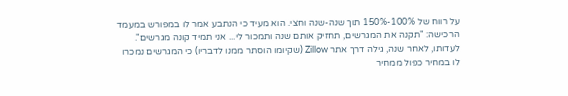על רווח של 100%-150% תוך שנה-שנה וחצי. הוא מעיד כי הנתבע אמר לו במפורש במעמד הרכישה: "תקנה את המגרשים, תחזיק אותם שנה ותמכור לי... אני תמיד קונה מגרשים". לעדותו, לאחר שנה, גילה דרך אתר Zillow (שקיומו הוסתר ממנו לדבריו) כי המגרשים נמכרו לו במחיר כפול ממחיר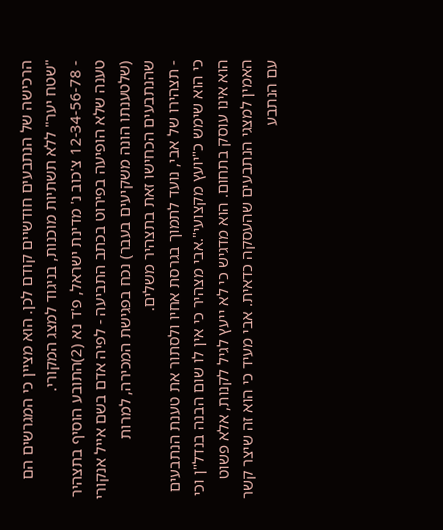הרכישה של הנתבעים חודשיים קודם לכן. הוא מציין כי המגרשים הם "שטח יער" ללא תשתיות מוכנות, בניגוד למצג המקורי.
- 12-34-56-78 צ'כוב נ' מדינת ישראל, פ'ד נא (2)התובע הוסיף בתצהיר טענה שלא הופיעה בפירוט בכתב התביעה - לפיה אדם בשם אייל אנקורי (שלטענתו הונה משקיעים בעבר) נכח בפגישת המכירה, למרות שהנתבעים הכחישו זאת בתצהיר משלים.
- תצהירו של אבי, נועד לתמוך בגרסת אחיו ולסתור את טענת הנתבעים כי הוא שימש כ"יועץ מקצועי".אבי מצהיר כי אין לו שום הבנה בנדל"ן וכי הוא אינו עוסק בתחום. הוא מדגיש כי לא ייעץ לגיל לקנות, אלא פשוט האמין למצגי הנתבעים שהעסקה כדאית. אבי מעיד כי הוא זה שיצר קשר עם הנתבע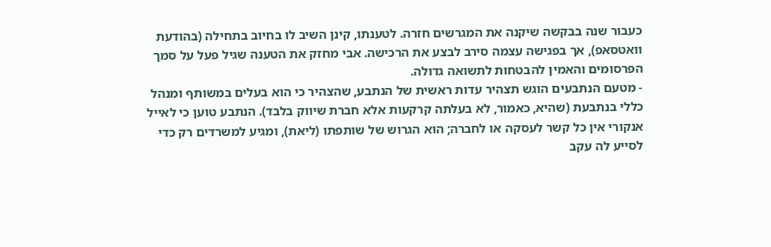כעבור שנה בבקשה שיקנה את המגרשים חזרה. לטענתו, קינן השיב לו בחיוב בתחילה (בהודעת וואטסאפ), אך בפגישה עצמה סירב לבצע את הרכישה. אבי מחזק את הטענה שגיל פעל על סמך הפרסומים והאמין להבטחות לתשואה גדולה.
- מטעם הנתבעים הוגש תצהיר עדות ראשית של הנתבע, שהצהיר כי הוא בעלים במשותף ומנהל כללי בנתבעת (שהיא, כאמור, לא בעלתה קרקעות אלא חברת שיווק בלבד). הנתבע טוען כי לאייל אנקורי אין כל קשר לעסקה או לחברה; הוא הגרוש של שותפתו (ליאת), ומגיע למשרדים רק כדי לסייע לה עקב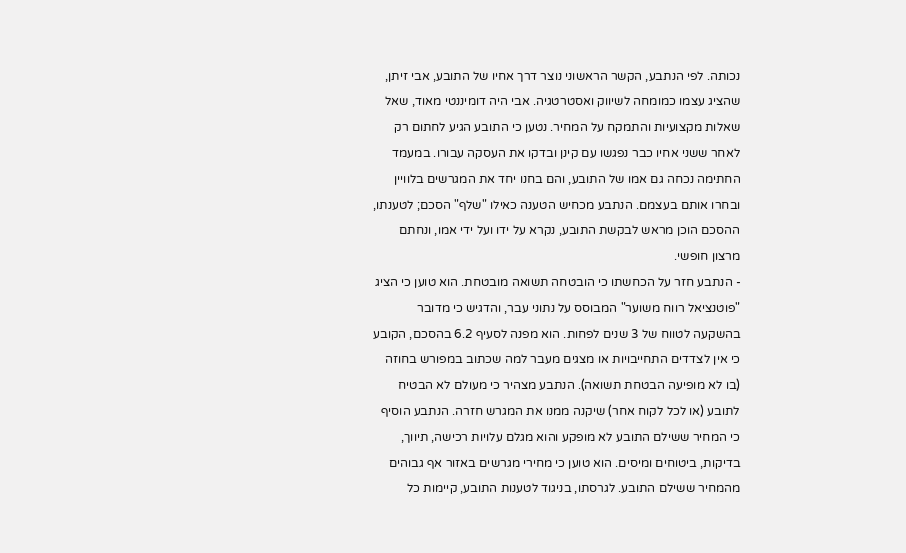נכותה. לפי הנתבע, הקשר הראשוני נוצר דרך אחיו של התובע, אבי זיתן, שהציג עצמו כמומחה לשיווק ואסטרטגיה. אבי היה דומיננטי מאוד, שאל שאלות מקצועיות והתמקח על המחיר. נטען כי התובע הגיע לחתום רק לאחר ששני אחיו כבר נפגשו עם קינן ובדקו את העסקה עבורו. במעמד החתימה נכחה גם אמו של התובע, והם בחנו יחד את המגרשים בלוויין ובחרו אותם בעצמם. הנתבע מכחיש הטענה כאילו "שלף" הסכם; לטענתו, ההסכם הוכן מראש לבקשת התובע, נקרא על ידו ועל ידי אמו, ונחתם מרצון חופשי.
- הנתבע חזר על הכחשתו כי הובטחה תשואה מובטחת. הוא טוען כי הציג "פוטנציאל רווח משוער" המבוסס על נתוני עבר, והדגיש כי מדובר בהשקעה לטווח של 3 שנים לפחות. הוא מפנה לסעיף 6.2 בהסכם, הקובע כי אין לצדדים התחייבויות או מצגים מעבר למה שכתוב במפורש בחוזה (בו לא מופיעה הבטחת תשואה). הנתבע מצהיר כי מעולם לא הבטיח לתובע (או לכל לקוח אחר) שיקנה ממנו את המגרש חזרה. הנתבע הוסיף כי המחיר ששילם התובע לא מופקע והוא מגלם עלויות רכישה, תיווך, בדיקות, ביטוחים ומיסים. הוא טוען כי מחירי מגרשים באזור אף גבוהים מהמחיר ששילם התובע. לגרסתו, בניגוד לטענות התובע, קיימות כל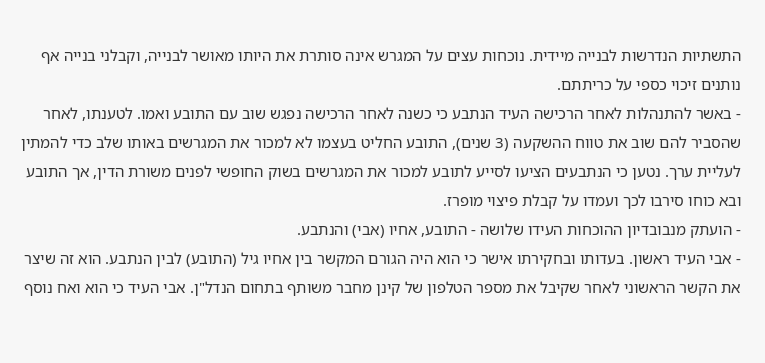התשתיות הנדרשות לבנייה מיידית. נוכחות עצים על המגרש אינה סותרת את היותו מאושר לבנייה, וקבלני בנייה אף נותנים זיכוי כספי על כריתתם.
- באשר להתנהלות לאחר הרכישה העיד הנתבע כי כשנה לאחר הרכישה נפגש שוב עם התובע ואמו. לטענתו, לאחר שהסביר להם שוב את טווח ההשקעה (3 שנים), התובע החליט בעצמו לא למכור את המגרשים באותו שלב כדי להמתין לעליית ערך. נטען כי הנתבעים הציעו לסייע לתובע למכור את המגרשים בשוק החופשי לפנים משורת הדין, אך התובע ובא כוחו סירבו לכך ועמדו על קבלת פיצוי מופרז.
- הועתק מנבובדיון ההוכחות העידו שלושה - התובע, אחיו (אבי) והנתבע.
- אבי העיד ראשון. בעדותו ובחקירתו אישר כי הוא היה הגורם המקשר בין אחיו גיל (התובע) לבין הנתבע. הוא זה שיצר את הקשר הראשוני לאחר שקיבל את מספר הטלפון של קינן מחבר משותף בתחום הנדל"ן. אבי העיד כי הוא ואח נוסף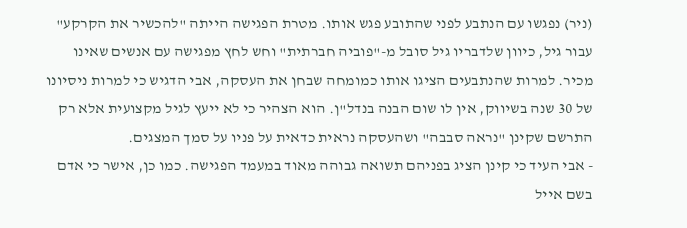(ניר) נפגשו עם הנתבע לפני שהתובע פגש אותו. מטרת הפגישה הייתה "להכשיר את הקרקע" עבור גיל, כיוון שלדבריו גיל סובל מ-"פוביה חברתית" וחש לחץ מפגישה עם אנשים שאינו מכיר. למרות שהנתבעים הציגו אותו כמומחה שבחן את העסקה, אבי הדגיש כי למרות ניסיונו של 30 שנה בשיווק, אין לו שום הבנה בנדל"ן. הוא הצהיר כי לא ייעץ לגיל מקצועית אלא רק התרשם שקינן "נראה סבבה" ושהעסקה נראית כדאית על פניו על סמך המצגים.
- אבי העיד כי קינן הציג בפניהם תשואה גבוהה מאוד במעמד הפגישה. כמו כן, אישר כי אדם בשם אייל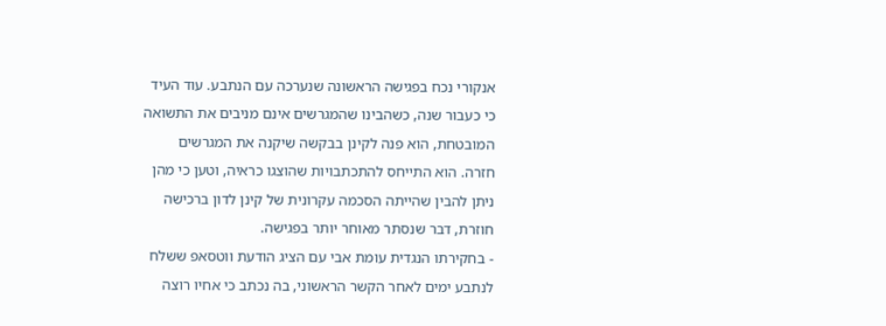אנקורי נכח בפגישה הראשונה שנערכה עם הנתבע. עוד העיד כי כעבור שנה, כשהבינו שהמגרשים אינם מניבים את התשואה המובטחת, הוא פנה לקינן בבקשה שיקנה את המגרשים חזרה. הוא התייחס להתכתבויות שהוצגו כראיה, וטען כי מהן ניתן להבין שהייתה הסכמה עקרונית של קינן לדון ברכישה חוזרת, דבר שנסתר מאוחר יותר בפגישה.
- בחקירתו הנגדית עומת אבי עם הציג הודעת ווטסאפ ששלח לנתבע ימים לאחר הקשר הראשוני, בה נכתב כי אחיו רוצה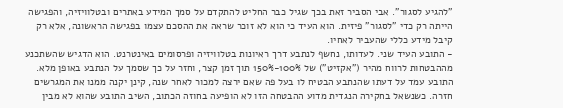"להגיע לסגור". אבי הסביר זאת בכך שגיל כבר החליט להתקדם על סמך המידע באתרים ובטלוויזיה, והפגישה הייתה רק כדי "לסגור" פיזית. הוא העיד כי הוא לא זוכר שראה את ההסכם עצמו בפגישה הראשונה, אלא רק קיבל מידע כללי שהעביר לאחיו.
- התובע העיד שני. לעדותו, נחשף לנתבע דרך ראיונות בטלוויזיה ופרסומים באינטרנט. הוא הדגיש שהשתכנע מההבטחות לרווח מהיר ("אקזיט") של 100%-150% תוך זמן קצר, וחזר על כך שסמך על הנתבע באופן מלא. התובע עמד על דעתו שהנתבע הבטיח לו בעל פה שאם ירצה למכור לאחר שנה, קינן יקנה ממנו את המגרשים חזרה. כשנשאל בחקירה הנגדית מדוע ההבטחה הזו לא הופיעה בחוזה הכתוב, השיב התובע שהוא לא מבין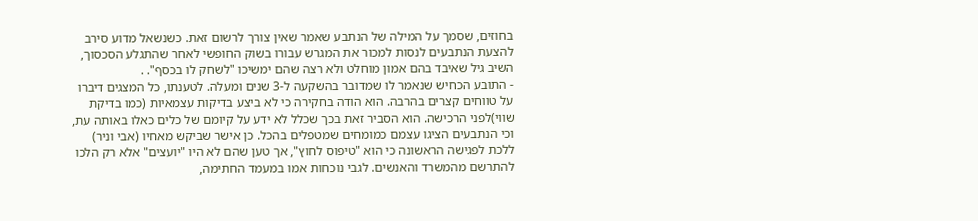בחוזים, שסמך על המילה של הנתבע שאמר שאין צורך לרשום זאת. כשנשאל מדוע סירב להצעת הנתבעים לנסות למכור את המגרש עבורו בשוק החופשי לאחר שהתגלע הסכסוך, השיב גיל שאיבד בהם אמון מוחלט ולא רצה שהם ימשיכו "לשחק לו בכסף". .
- התובע הכחיש שנאמר לו שמדובר בהשקעה ל-3 שנים ומעלה. לטענתו, כל המצגים דיברו על טווחים קצרים בהרבה. הוא הודה בחקירה כי לא ביצע בדיקות עצמאיות (כמו בדיקת שווי)לפני הרכישה. הוא הסביר זאת בכך שכלל לא ידע על קיומם של כלים כאלו באותה עת, וכי הנתבעים הציגו עצמם כמומחים שמטפלים בהכל. כן אישר שביקש מאחיו (אבי וניר) ללכת לפגישה הראשונה כי הוא "טיפוס לחוץ", אך טען שהם לא היו "יועצים" אלא רק הלכו להתרשם מהמשרד והאנשים. לגבי נוכחות אמו במעמד החתימה,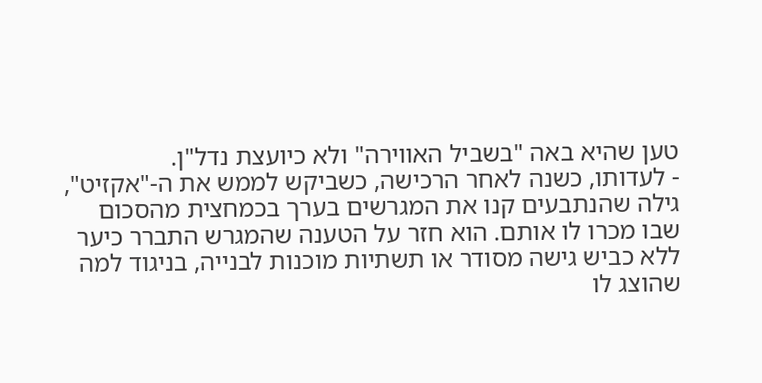טען שהיא באה "בשביל האווירה" ולא כיועצת נדל"ן.
- לעדותו, כשנה לאחר הרכישה, כשביקש לממש את ה-"אקזיט", גילה שהנתבעים קנו את המגרשים בערך בכמחצית מהסכום שבו מכרו לו אותם. הוא חזר על הטענה שהמגרש התברר כיער ללא כביש גישה מסודר או תשתיות מוכנות לבנייה, בניגוד למה שהוצג לו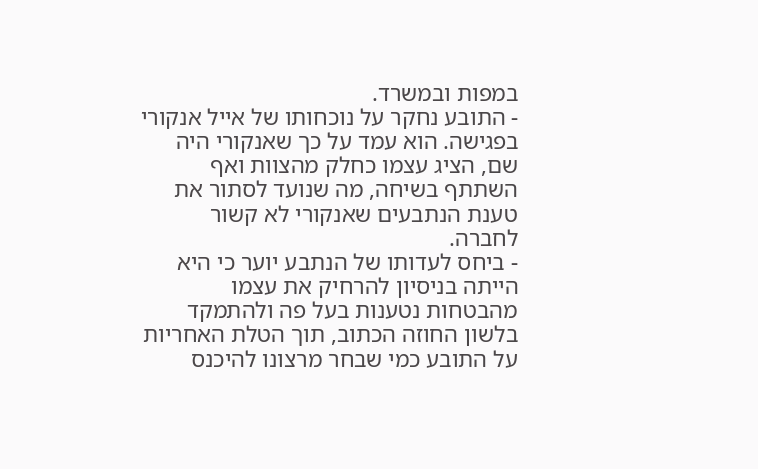במפות ובמשרד.
- התובע נחקר על נוכחותו של אייל אנקורי בפגישה. הוא עמד על כך שאנקורי היה שם, הציג עצמו כחלק מהצוות ואף השתתף בשיחה, מה שנועד לסתור את טענת הנתבעים שאנקורי לא קשור לחברה.
- ביחס לעדותו של הנתבע יוער כי היא הייתה בניסיון להרחיק את עצמו מהבטחות נטענות בעל פה ולהתמקד בלשון החוזה הכתוב, תוך הטלת האחריות על התובע כמי שבחר מרצונו להיכנס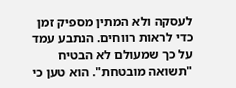לעסקה ולא המתין מספיק זמן כדי לראות רווחים. הנתבע עמד על כך שמעולם לא הבטיח "תשואה מובטחת". הוא טען כי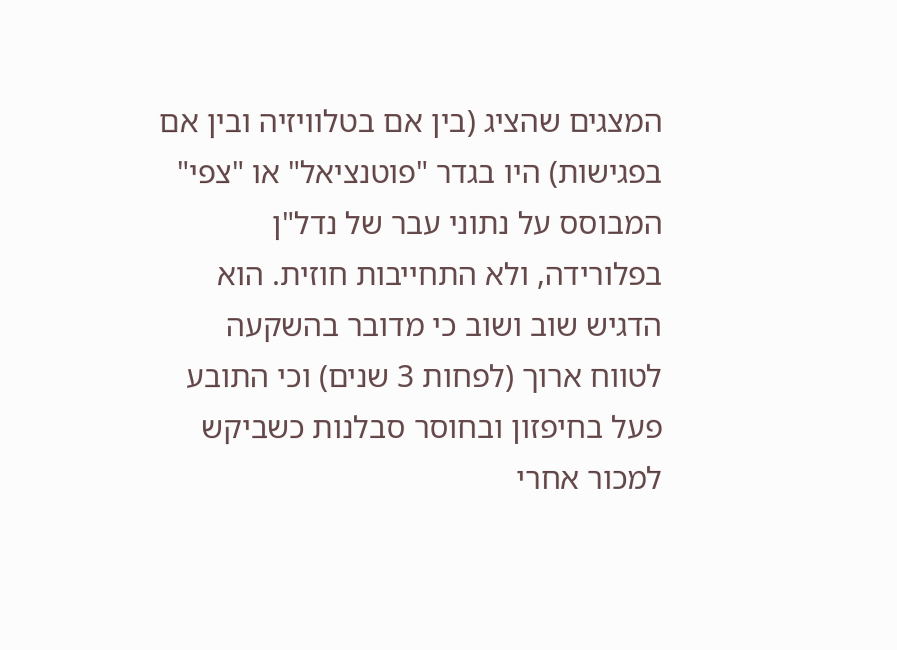המצגים שהציג (בין אם בטלוויזיה ובין אם בפגישות) היו בגדר "פוטנציאל" או "צפי" המבוסס על נתוני עבר של נדל"ן בפלורידה, ולא התחייבות חוזית. הוא הדגיש שוב ושוב כי מדובר בהשקעה לטווח ארוך (לפחות 3 שנים) וכי התובע פעל בחיפזון ובחוסר סבלנות כשביקש למכור אחרי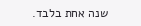שנה אחת בלבד.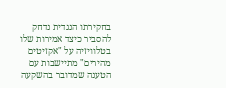בחקירתו הנגדית נדחק להסביר כיצד אמירות שלו בטלוויזיה על "אקזיטים מהירים" מתיישבות עם הטענה שמדובר בהשקעה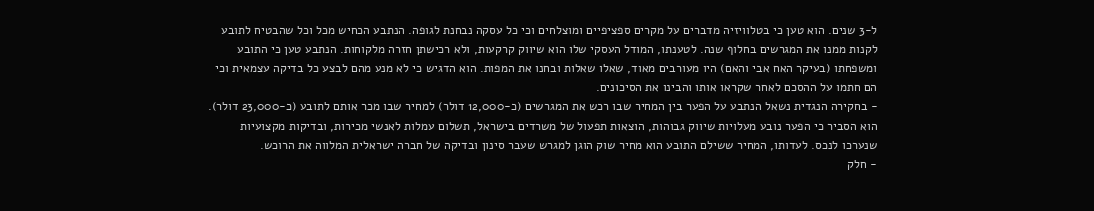ל-3 שנים. הוא טען כי בטלוויזיה מדברים על מקרים ספציפיים ומוצלחים וכי כל עסקה נבחנת לגופה. הנתבע הכחיש מכל וכל שהבטיח לתובע לקנות ממנו את המגרשים בחלוף שנה. לטענתו, המודל העסקי שלו הוא שיווק קרקעות, ולא רכישתן חזרה מלקוחות. הנתבע טען כי התובע ומשפחתו (בעיקר האח אבי והאם) היו מעורבים מאוד, שאלו שאלות ובחנו את המפות. הוא הדגיש כי לא מנע מהם לבצע כל בדיקה עצמאית וכי הם חתמו על ההסכם לאחר שקראו אותו והבינו את הסיכונים.
- בחקירה הנגדית נשאל הנתבע על הפער בין המחיר שבו רכש את המגרשים (כ-12,000 דולר) למחיר שבו מכר אותם לתובע (כ-23,000 דולר). הוא הסביר כי הפער נובע מעלויות שיווק גבוהות, הוצאות תפעול של משרדים בישראל, תשלום עמלות לאנשי מכירות, ובדיקות מקצועיות שנערכו לנכס. לעדותו, המחיר ששילם התובע הוא מחיר שוק הוגן למגרש שעבר סינון ובדיקה של חברה ישראלית המלווה את הרוכש.
- חלק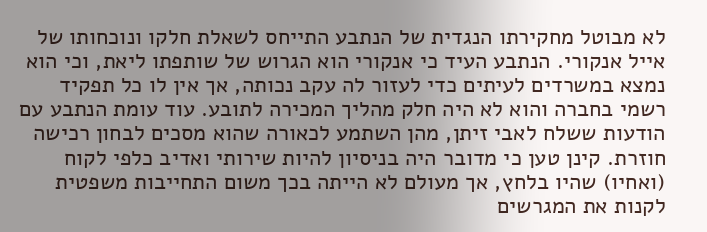לא מבוטל מחקירתו הנגדית של הנתבע התייחס לשאלת חלקו ונוכחותו של אייל אנקורי. הנתבע העיד כי אנקורי הוא הגרוש של שותפתו ליאת, וכי הוא נמצא במשרדים לעיתים כדי לעזור לה עקב נכותה, אך אין לו כל תפקיד רשמי בחברה והוא לא היה חלק מהליך המכירה לתובע. עוד עומת הנתבע עם הודעות ששלח לאבי זיתן, מהן השתמע לכאורה שהוא מסכים לבחון רכישה חוזרת. קינן טען כי מדובר היה בניסיון להיות שירותי ואדיב כלפי לקוח (ואחיו) שהיו בלחץ, אך מעולם לא הייתה בכך משום התחייבות משפטית לקנות את המגרשים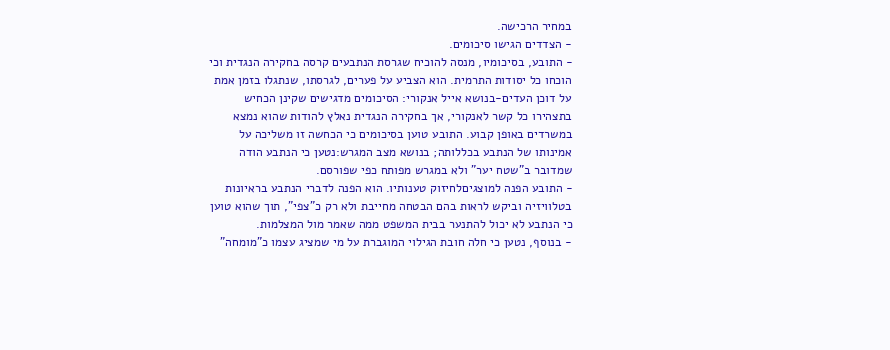במחיר הרכישה.
- הצדדים הגישו סיכומים.
- התובע, בסיכומיו, מנסה להוכיח שגרסת הנתבעים קרסה בחקירה הנגדית וכי הוכחו כל יסודות התרמית. הוא הצביע על פערים, לגרסתו, שנתגלו בזמן אמת על דוכן העדים-בנושא אייל אנקורי: הסיכומים מדגישים שקינן הכחיש בתצהירו כל קשר לאנקורי, אך בחקירה הנגדית נאלץ להודות שהוא נמצא במשרדים באופן קבוע. התובע טוען בסיכומים כי הכחשה זו משליכה על אמינותו של הנתבע בכללותה; בנושא מצב המגרש:נטען כי הנתבע הודה שמדובר ב"שטח יער" ולא במגרש מפותח כפי שפורסם.
- התובע הפנה למוצגיםלחיזוק טענותיו. הוא הפנה לדברי הנתבע בראיונות בטלוויזיה וביקש לראות בהם הבטחה מחייבת ולא רק כ"צפי", תוך שהוא טוען כי הנתבע לא יכול להתנער בבית המשפט ממה שאמר מול המצלמות.
- בנוסף, נטען כי חלה חובת הגילוי המוגברת על מי שמציג עצמו כ"מומחה"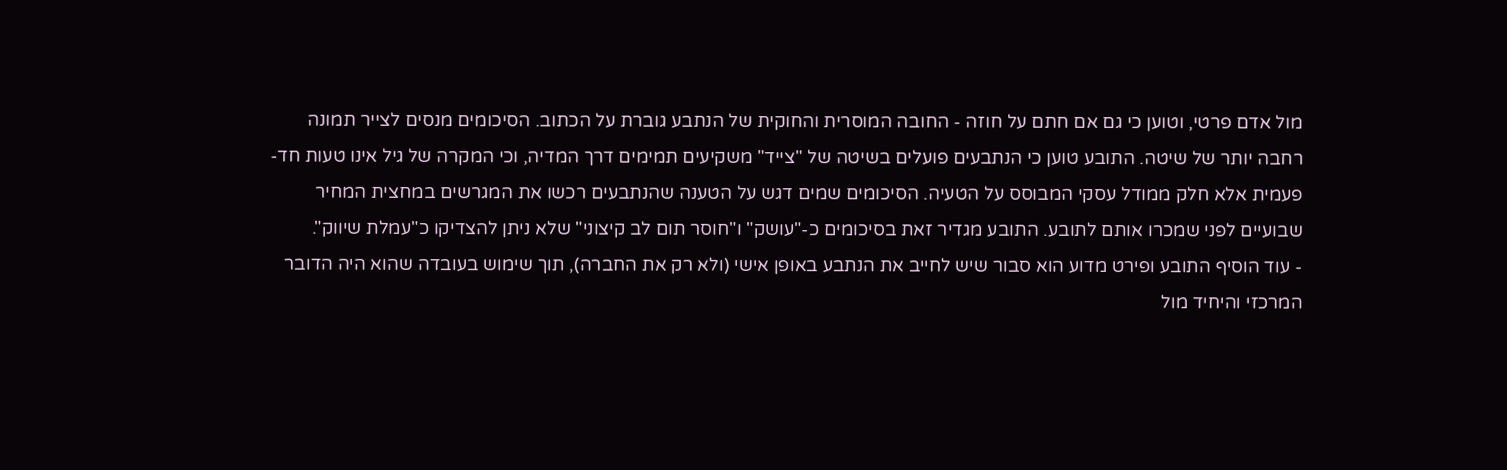מול אדם פרטי, וטוען כי גם אם חתם על חוזה - החובה המוסרית והחוקית של הנתבע גוברת על הכתוב. הסיכומים מנסים לצייר תמונה רחבה יותר של שיטה. התובע טוען כי הנתבעים פועלים בשיטה של "צייד" משקיעים תמימים דרך המדיה, וכי המקרה של גיל אינו טעות חד-פעמית אלא חלק ממודל עסקי המבוסס על הטעיה. הסיכומים שמים דגש על הטענה שהנתבעים רכשו את המגרשים במחצית המחיר שבועיים לפני שמכרו אותם לתובע. התובע מגדיר זאת בסיכומים כ-"עושק" ו"חוסר תום לב קיצוני" שלא ניתן להצדיקו כ"עמלת שיווק".
- עוד הוסיף התובע ופירט מדוע הוא סבור שיש לחייב את הנתבע באופן אישי (ולא רק את החברה), תוך שימוש בעובדה שהוא היה הדובר המרכזי והיחיד מול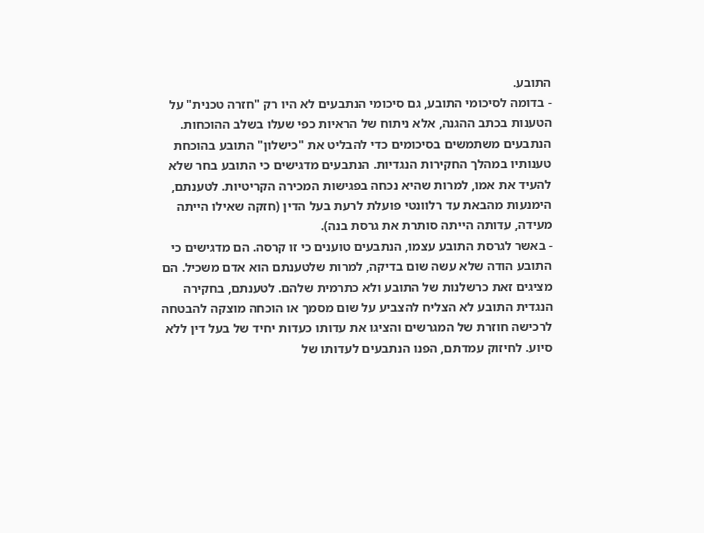התובע.
- בדומה לסיכומי התובע, גם סיכומי הנתבעים לא היו רק "חזרה טכנית" על הטענות בכתב ההגנה, אלא ניתוח של הראיות כפי שעלו בשלב ההוכחות. הנתבעים משתמשים בסיכומים כדי להבליט את "כישלון" התובע בהוכחת טענותיו במהלך החקירות הנגדיות. הנתבעים מדגישים כי התובע בחר שלא להעיד את אמו, למרות שהיא נכחה בפגישות המכירה הקריטיות. לטענתם, הימנעות מהבאת עד רלוונטי פועלת לרעת בעל הדין (חזקה שאילו הייתה מעידה, עדותה הייתה סותרת את גרסת בנה).
- באשר לגרסת התובע עצמו, הנתבעים טוענים כי זו קרסה. הם מדגישים כי התובע הודה שלא עשה שום בדיקה, למרות שלטענתם הוא אדם משכיל. הם מציגים זאת כרשלנות של התובע ולא כתרמית שלהם. לטענתם, בחקירה הנגדית התובע לא הצליח להצביע על שום מסמך או הוכחה מוצקה להבטחה לרכישה חוזרת של המגרשים והציגו את עדותו כעדות יחיד של בעל דין ללא סיוע. לחיזוק עמדתם, הפנו הנתבעים לעדותו של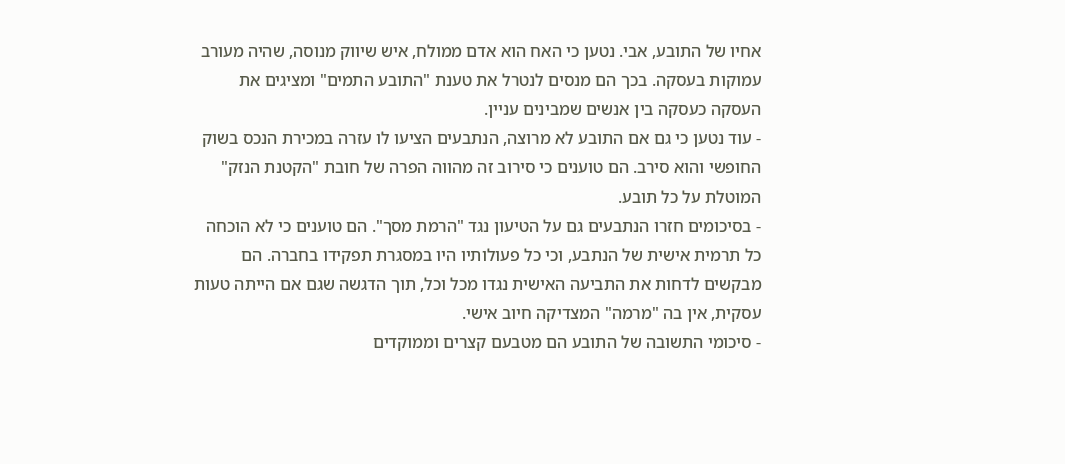אחיו של התובע, אבי. נטען כי האח הוא אדם ממולח, איש שיווק מנוסה, שהיה מעורב עמוקות בעסקה. בכך הם מנסים לנטרל את טענת "התובע התמים" ומציגים את העסקה כעסקה בין אנשים שמבינים עניין.
- עוד נטען כי גם אם התובע לא מרוצה, הנתבעים הציעו לו עזרה במכירת הנכס בשוק החופשי והוא סירב. הם טוענים כי סירוב זה מהווה הפרה של חובת "הקטנת הנזק" המוטלת על כל תובע.
- בסיכומים חזרו הנתבעים גם על הטיעון נגד "הרמת מסך". הם טוענים כי לא הוכחה כל תרמית אישית של הנתבע, וכי כל פעולותיו היו במסגרת תפקידו בחברה. הם מבקשים לדחות את התביעה האישית נגדו מכל וכל, תוך הדגשה שגם אם הייתה טעות עסקית, אין בה "מרמה" המצדיקה חיוב אישי.
- סיכומי התשובה של התובע הם מטבעם קצרים וממוקדים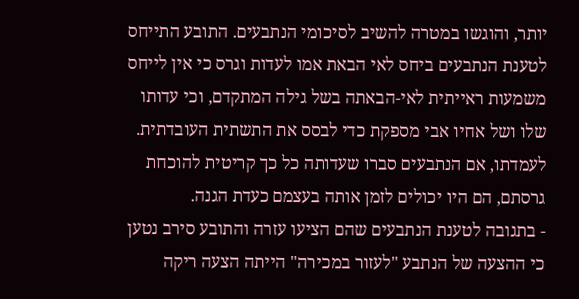יותר, והוגשו במטרה להשיב לסיכומי הנתבעים. התובע התייחס לטענת הנתבעים ביחס לאי הבאת אמו לעדות וגרס כי אין לייחס משמעות ראייתית לאי-הבאתה בשל גילה המתקדם, וכי עדותו שלו ושל אחיו אבי מספקת כדי לבסס את התשתית העובדתית. לעמדתו, אם הנתבעים סברו שעדותה כל כך קריטית להוכחת גרסתם, הם היו יכולים לזמן אותה בעצמם כעדת הגנה.
- בתגובה לטענת הנתבעים שהם הציעו עזרה והתובע סירב נטען כי ההצעה של הנתבע "לעזור במכירה" הייתה הצעה ריקה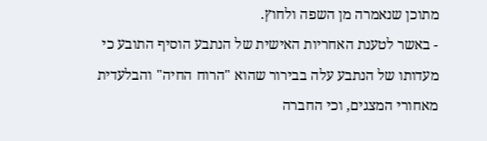מתוכן שנאמרה מן השפה ולחוץ.
- באשר לטענת האחריות האישית של הנתבע הוסיף התובע כי מעדותו של הנתבע עלה בבירור שהוא "הרוח החיה" והבלעדית מאחורי המצגים, וכי החברה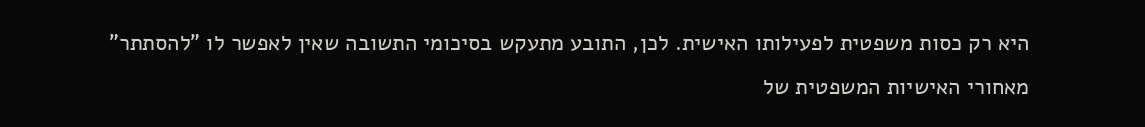היא רק כסות משפטית לפעילותו האישית. לכן, התובע מתעקש בסיכומי התשובה שאין לאפשר לו "להסתתר" מאחורי האישיות המשפטית של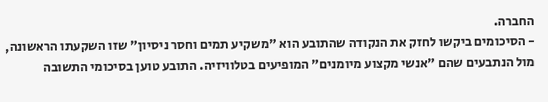החברה.
- הסיכומים ביקשו לחזק את הנקודה שהתובע הוא "משקיע תמים וחסר ניסיון" שזו השקעתו הראשונה, מול הנתבעים שהם "אנשי מקצוע מיומנים" המופיעים בטלוויזיה. התובע טוען בסיכומי התשובה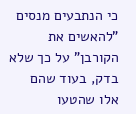כי הנתבעים מנסים "להאשים את הקורבן" על כך שלא בדק, בעוד שהם אלו שהטעו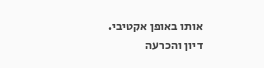אותו באופן אקטיבי.
דיון והכרעה